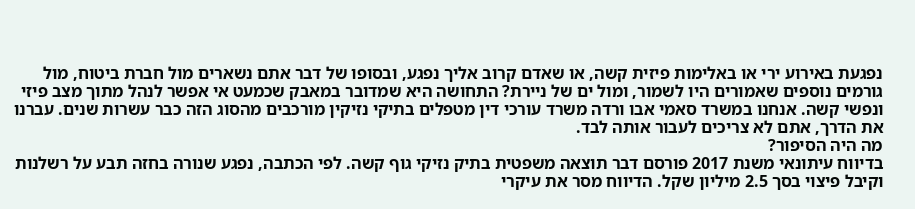נפגעת באירוע ירי או באלימות פיזית קשה, או שאדם קרוב אליך נפגע, ובסופו של דבר אתם נשארים מול חברת ביטוח, מול גורמים נוספים שאמורים היו לשמור, ומול ים של ניירת? התחושה היא שמדובר במאבק שכמעט אי אפשר לנהל מתוך מצב פיזי ונפשי קשה. אנחנו במשרד סאמי אבו ורדה משרד עורכי דין מטפלים בתיקי נזיקין מורכבים מהסוג הזה כבר עשרות שנים. עברנו את הדרך, אתם לא צריכים לעבור אותה לבד.
מה היה הסיפור?
בדיווח עיתונאי משנת 2017 פורסם דבר תוצאה משפטית בתיק נזיקי גוף קשה. לפי הכתבה, נפגע שנורה בחזה תבע על רשלנות וקיבל פיצוי בסך 2.5 מיליון שקל. הדיווח מסר את עיקרי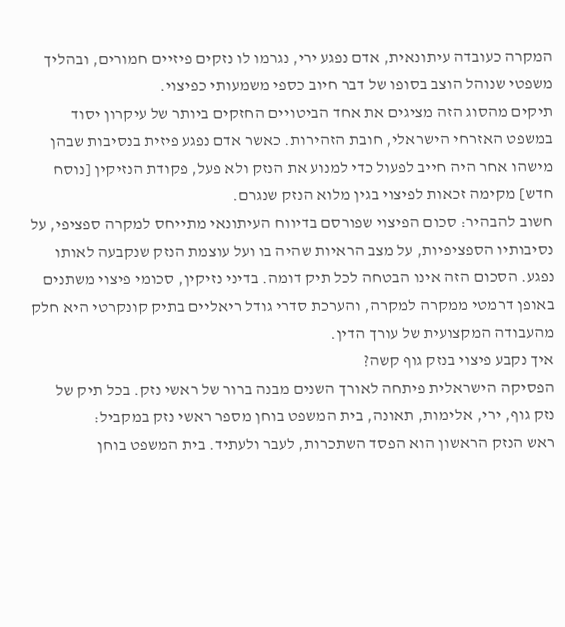המקרה כעובדה עיתונאית, אדם נפגע ירי, נגרמו לו נזקים פיזיים חמורים, ובהליך משפטי שנוהל הוצב בסופו של דבר חיוב כספי משמעותי כפיצוי.
תיקים מהסוג הזה מציגים את אחד הביטויים החזקים ביותר של עיקרון יסוד במשפט האזרחי הישראלי, חובת הזהירות. כאשר אדם נפגע פיזית בנסיבות שבהן מישהו אחר היה חייב לפעול כדי למנוע את הנזק ולא פעל, פקודת הנזיקין [נוסח חדש] מקימה זכאות לפיצוי בגין מלוא הנזק שנגרם.
חשוב להבהיר: סכום הפיצוי שפורסם בדיווח העיתונאי מתייחס למקרה ספציפי, על נסיבותיו הספציפיות, על מצב הראיות שהיה בו ועל עוצמת הנזק שנקבעה לאותו נפגע. הסכום הזה אינו הבטחה לכל תיק דומה. בדיני נזיקין, סכומי פיצוי משתנים באופן דרמטי ממקרה למקרה, והערכת סדרי גודל ריאליים בתיק קונקרטי היא חלק מהעבודה המקצועית של עורך הדין.
איך נקבע פיצוי בנזק גוף קשה?
הפסיקה הישראלית פיתחה לאורך השנים מבנה ברור של ראשי נזק. בכל תיק של נזק גוף, ירי, אלימות, תאונה, בית המשפט בוחן מספר ראשי נזק במקביל:
ראש הנזק הראשון הוא הפסד השתכרות, לעבר ולעתיד. בית המשפט בוחן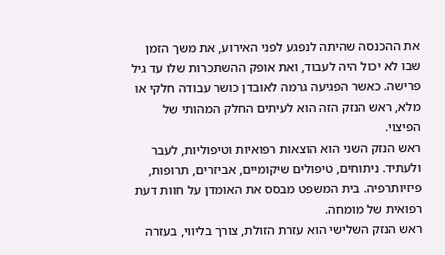את ההכנסה שהיתה לנפגע לפני האירוע, את משך הזמן שבו לא יכול היה לעבוד, ואת אופק ההשתכרות שלו עד גיל פרישה. כאשר הפגיעה גרמה לאובדן כושר עבודה חלקי או מלא, ראש הנזק הזה הוא לעיתים החלק המהותי של הפיצוי.
ראש הנזק השני הוא הוצאות רפואיות וטיפוליות, לעבר ולעתיד. ניתוחים, טיפולים שיקומיים, אביזרים, תרופות, פיזיותרפיה. בית המשפט מבסס את האומדן על חוות דעת רפואית של מומחה.
ראש הנזק השלישי הוא עזרת הזולת, צורך בליווי, בעזרה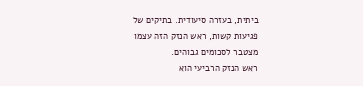ביתית, בעזרה סיעודית. בתיקים של פגיעות קשות, ראש הנזק הזה עצמו מצטבר לסכומים גבוהים.
ראש הנזק הרביעי הוא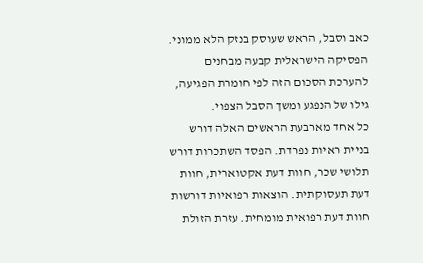כאב וסבל, הראש שעוסק בנזק הלא ממוני. הפסיקה הישראלית קבעה מבחנים להערכת הסכום הזה לפי חומרת הפגיעה, גילו של הנפגע ומשך הסבל הצפוי.
כל אחד מארבעת הראשים האלה דורש בניית ראיות נפרדת. הפסד השתכרות דורש תלושי שכר, חוות דעת אקטוארית, חוות דעת תעסוקתית. הוצאות רפואיות דורשות חוות דעת רפואית מומחית. עזרת הזולת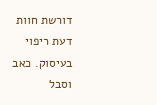דורשת חוות דעת ריפוי בעיסוק. כאב וסבל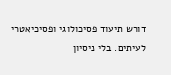דורש תיעוד פסיכולוגי ופסיכיאטרי לעיתים. בלי ניסיון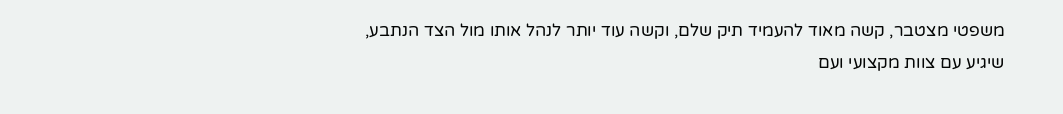משפטי מצטבר, קשה מאוד להעמיד תיק שלם, וקשה עוד יותר לנהל אותו מול הצד הנתבע, שיגיע עם צוות מקצועי ועם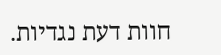חוות דעת נגדיות.